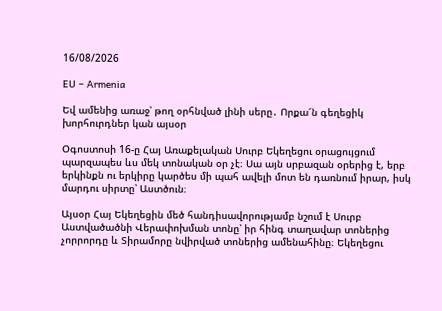16/08/2026

EU – Armenia

Եվ ամենից առաջ՝ թող օրհնված լինի սերը․ Որքա՜ն գեղեցիկ խորհուրդներ կան այսօր

Օգոստոսի 16-ը Հայ Առաքելական Սուրբ Եկեղեցու օրացույցում պարզապես ևս մեկ տոնական օր չէ։ Սա այն սրբազան օրերից է, երբ երկինքն ու երկիրը կարծես մի պահ ավելի մոտ են դառնում իրար, իսկ մարդու սիրտը՝ Աստծուն։

Այսօր Հայ Եկեղեցին մեծ հանդիսավորությամբ նշում է Սուրբ Աստվածածնի Վերափոխման տոնը՝ իր հինգ տաղավար տոներից չորրորդը և Տիրամորը նվիրված տոներից ամենահինը։ Եկեղեցու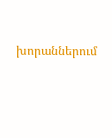խորաններում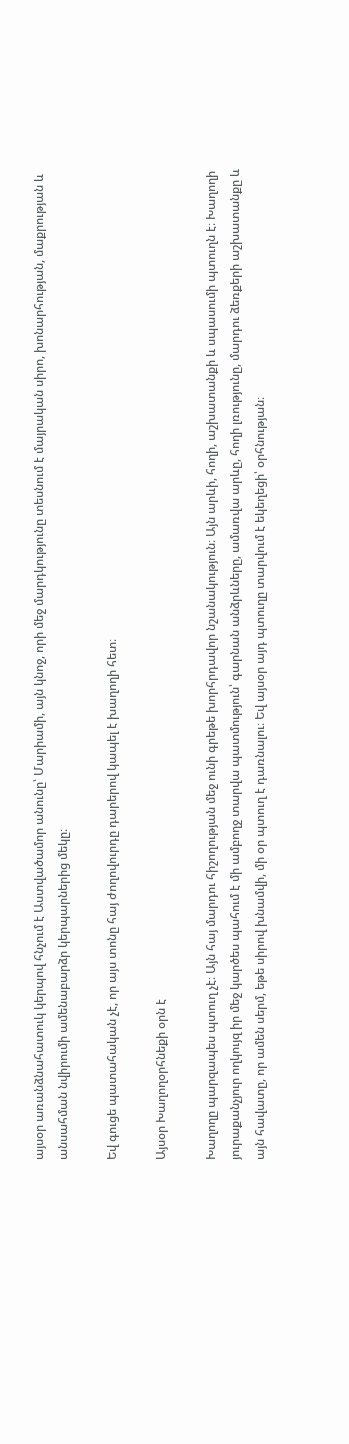այսօր առանձնահատուկ կերպով հնչում է Աստվածամոր անունը՝ Մարիամի, այն կնոջ, որի մեջ մարդկությունը տեսնում է մայրական սիրո, խոնարհության, մաքրության և անսահման նվիրումի ամենաբարձր կերպարներից մեկը։

Եվ գուցե պատահական չէ, որ այս տոնը հայ ժողովուրդը դարերով կապել է խաղողի հետ։

Այսօր Խաղողօրհնեքի օրն է

Խաղողը պարզապես պտուղ չէ։ Այն հայ մարդու հիշողության մեջ ունի գրեթե խորհրդավոր նշանակություն։ Այն արևի, հողի, աշխատանքի և սպասումի պտուղն է։ Խաղողի յուրաքանչյուր ողկույզ իր մեջ կարծես պահում է մի ամբողջ տարվա պատմություն՝ գարնան անձրևները, ամառվա արևը, հողի լռությունը, մարդու ձեռքերի աշխատանքը և այն հավատը, որ ամեն սերմ, եթե սիրով խնամվի, մի օր պտուղ է դառնալու։ Եվ այսօր այդ պտուղը տարվում է եկեղեցի՝ օրհնության։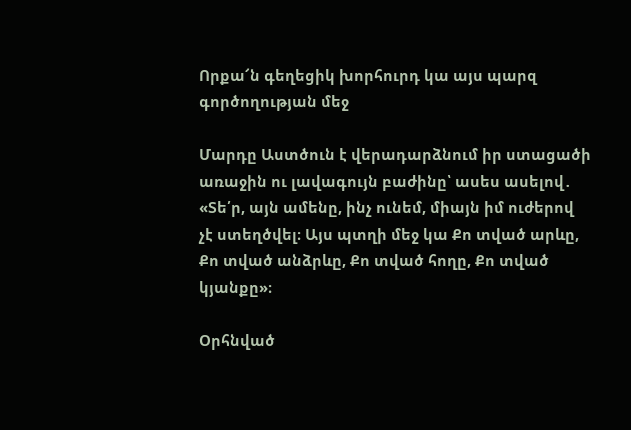Որքա՜ն գեղեցիկ խորհուրդ կա այս պարզ գործողության մեջ

Մարդը Աստծուն է վերադարձնում իր ստացածի առաջին ու լավագույն բաժինը՝ ասես ասելով․ «Տե՛ր, այն ամենը, ինչ ունեմ, միայն իմ ուժերով չէ ստեղծվել։ Այս պտղի մեջ կա Քո տված արևը, Քո տված անձրևը, Քո տված հողը, Քո տված կյանքը»։

Օրհնված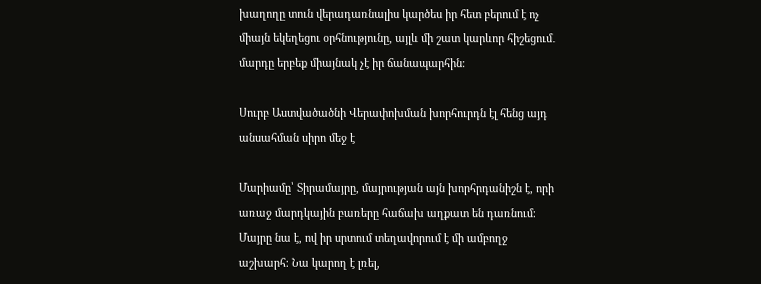խաղողը տուն վերադառնալիս կարծես իր հետ բերում է ոչ միայն եկեղեցու օրհնությունը, այլև մի շատ կարևոր հիշեցում․ մարդը երբեք միայնակ չէ իր ճանապարհին։

Սուրբ Աստվածածնի Վերափոխման խորհուրդն էլ հենց այդ անսահման սիրո մեջ է

Մարիամը՝ Տիրամայրը, մայրության այն խորհրդանիշն է, որի առաջ մարդկային բառերը հաճախ աղքատ են դառնում։ Մայրը նա է, ով իր սրտում տեղավորում է մի ամբողջ աշխարհ։ Նա կարող է լռել,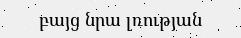բայց նրա լռության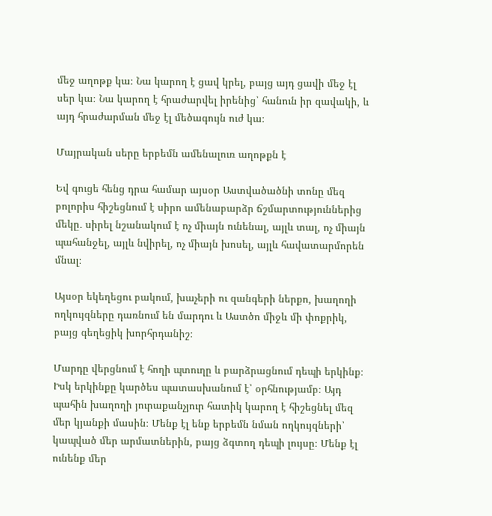մեջ աղոթք կա։ Նա կարող է ցավ կրել, բայց այդ ցավի մեջ էլ սեր կա։ Նա կարող է հրաժարվել իրենից՝ հանուն իր զավակի, և այդ հրաժարման մեջ էլ մեծագույն ուժ կա։

Մայրական սերը երբեմն ամենալուռ աղոթքն է

Եվ գուցե հենց դրա համար այսօր Աստվածածնի տոնը մեզ բոլորիս հիշեցնում է սիրո ամենաբարձր ճշմարտություններից մեկը․ սիրել նշանակում է ոչ միայն ունենալ, այլև տալ, ոչ միայն պահանջել, այլև նվիրել, ոչ միայն խոսել, այլև հավատարմորեն մնալ։

Այսօր եկեղեցու բակում, խաչերի ու զանգերի ներքո, խաղողի ողկույզները դառնում են մարդու և Աստծո միջև մի փոքրիկ, բայց գեղեցիկ խորհրդանիշ։

Մարդը վերցնում է հողի պտուղը և բարձրացնում դեպի երկինք։ Իսկ երկինքը կարծես պատասխանում է՝ օրհնությամբ։ Այդ պահին խաղողի յուրաքանչյուր հատիկ կարող է հիշեցնել մեզ մեր կյանքի մասին։ Մենք էլ ենք երբեմն նման ողկույզների՝ կապված մեր արմատներին, բայց ձգտող դեպի լույսը։ Մենք էլ ունենք մեր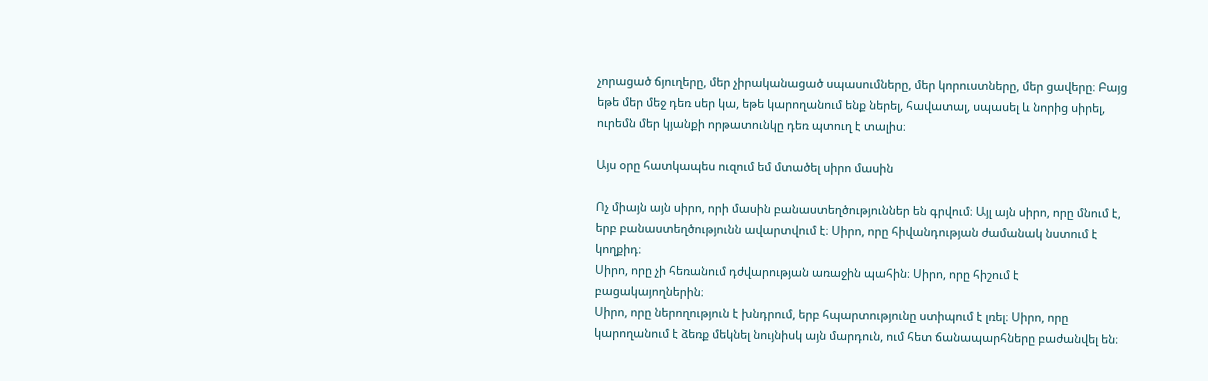չորացած ճյուղերը, մեր չիրականացած սպասումները, մեր կորուստները, մեր ցավերը։ Բայց եթե մեր մեջ դեռ սեր կա, եթե կարողանում ենք ներել, հավատալ, սպասել և նորից սիրել, ուրեմն մեր կյանքի որթատունկը դեռ պտուղ է տալիս։

Այս օրը հատկապես ուզում եմ մտածել սիրո մասին

Ոչ միայն այն սիրո, որի մասին բանաստեղծություններ են գրվում։ Այլ այն սիրո, որը մնում է, երբ բանաստեղծությունն ավարտվում է։ Սիրո, որը հիվանդության ժամանակ նստում է կողքիդ։
Սիրո, որը չի հեռանում դժվարության առաջին պահին։ Սիրո, որը հիշում է բացակայողներին։
Սիրո, որը ներողություն է խնդրում, երբ հպարտությունը ստիպում է լռել։ Սիրո, որը կարողանում է ձեռք մեկնել նույնիսկ այն մարդուն, ում հետ ճանապարհները բաժանվել են։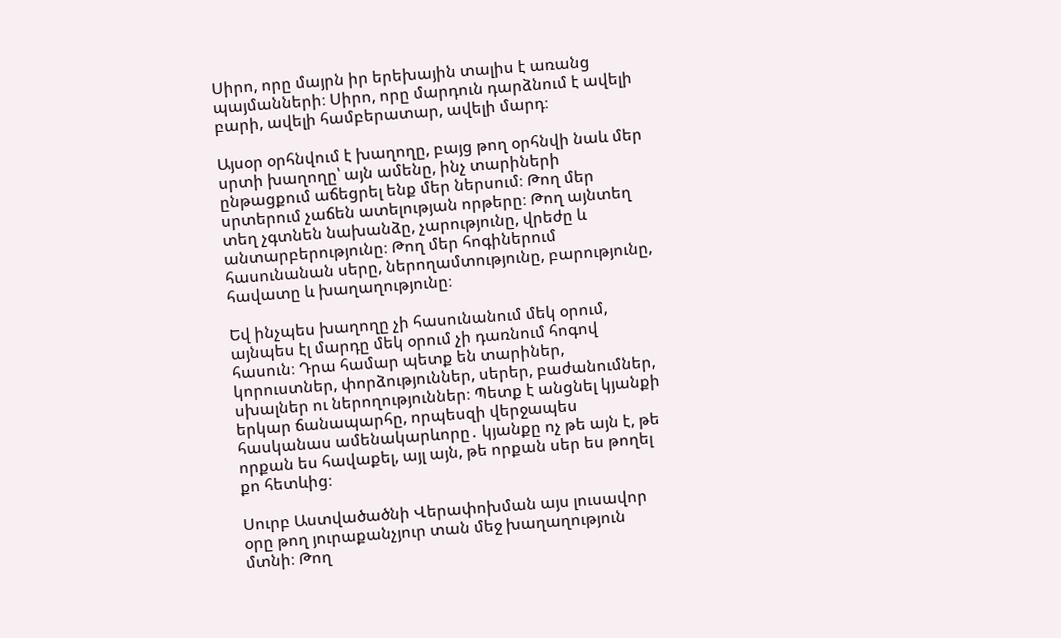Սիրո, որը մայրն իր երեխային տալիս է առանց պայմանների։ Սիրո, որը մարդուն դարձնում է ավելի բարի, ավելի համբերատար, ավելի մարդ։

Այսօր օրհնվում է խաղողը, բայց թող օրհնվի նաև մեր սրտի խաղողը՝ այն ամենը, ինչ տարիների ընթացքում աճեցրել ենք մեր ներսում։ Թող մեր սրտերում չաճեն ատելության որթերը։ Թող այնտեղ տեղ չգտնեն նախանձը, չարությունը, վրեժը և անտարբերությունը։ Թող մեր հոգիներում հասունանան սերը, ներողամտությունը, բարությունը, հավատը և խաղաղությունը։

Եվ ինչպես խաղողը չի հասունանում մեկ օրում, այնպես էլ մարդը մեկ օրում չի դառնում հոգով հասուն։ Դրա համար պետք են տարիներ, կորուստներ, փորձություններ, սերեր, բաժանումներ, սխալներ ու ներողություններ։ Պետք է անցնել կյանքի երկար ճանապարհը, որպեսզի վերջապես հասկանաս ամենակարևորը․ կյանքը ոչ թե այն է, թե որքան ես հավաքել, այլ այն, թե որքան սեր ես թողել քո հետևից։

Սուրբ Աստվածածնի Վերափոխման այս լուսավոր օրը թող յուրաքանչյուր տան մեջ խաղաղություն մտնի։ Թող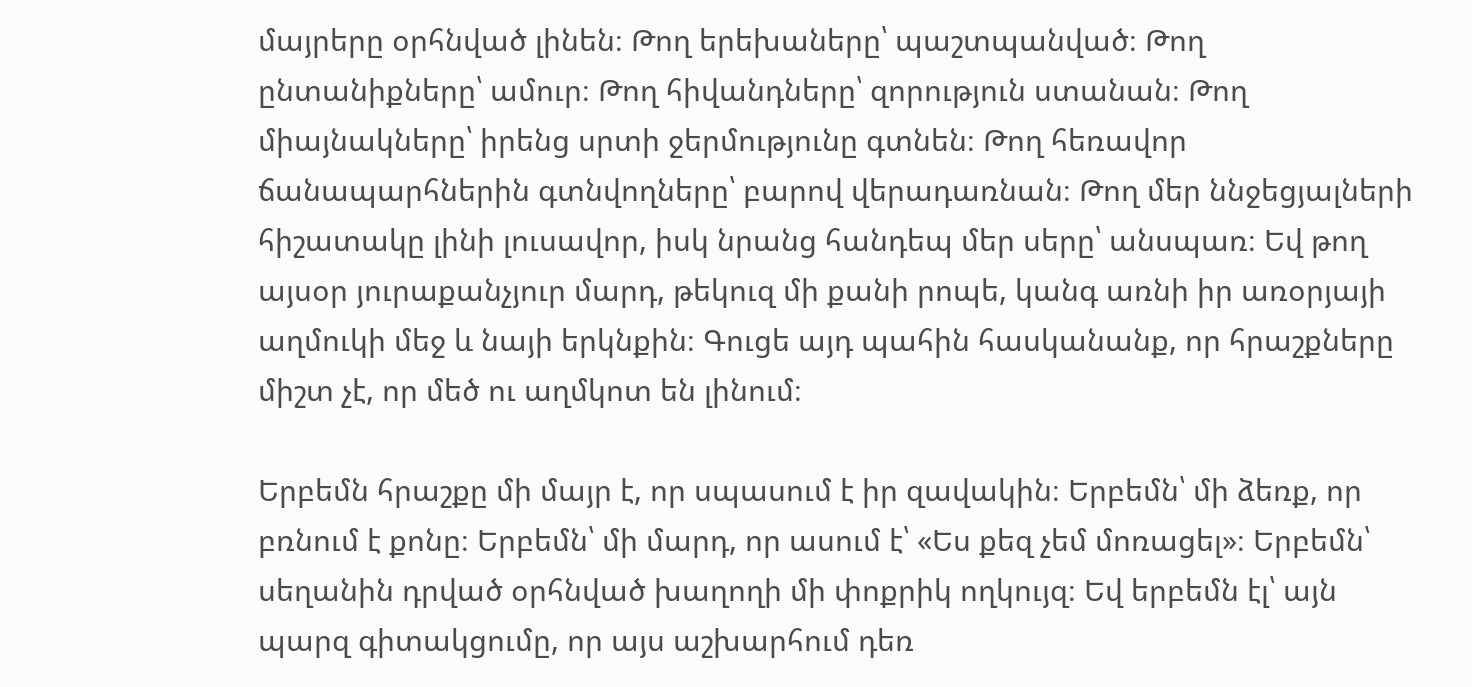մայրերը օրհնված լինեն։ Թող երեխաները՝ պաշտպանված։ Թող ընտանիքները՝ ամուր։ Թող հիվանդները՝ զորություն ստանան։ Թող միայնակները՝ իրենց սրտի ջերմությունը գտնեն։ Թող հեռավոր ճանապարհներին գտնվողները՝ բարով վերադառնան։ Թող մեր ննջեցյալների հիշատակը լինի լուսավոր, իսկ նրանց հանդեպ մեր սերը՝ անսպառ։ Եվ թող այսօր յուրաքանչյուր մարդ, թեկուզ մի քանի րոպե, կանգ առնի իր առօրյայի աղմուկի մեջ և նայի երկնքին։ Գուցե այդ պահին հասկանանք, որ հրաշքները միշտ չէ, որ մեծ ու աղմկոտ են լինում։

Երբեմն հրաշքը մի մայր է, որ սպասում է իր զավակին։ Երբեմն՝ մի ձեռք, որ բռնում է քոնը։ Երբեմն՝ մի մարդ, որ ասում է՝ «Ես քեզ չեմ մոռացել»։ Երբեմն՝ սեղանին դրված օրհնված խաղողի մի փոքրիկ ողկույզ։ Եվ երբեմն էլ՝ այն պարզ գիտակցումը, որ այս աշխարհում դեռ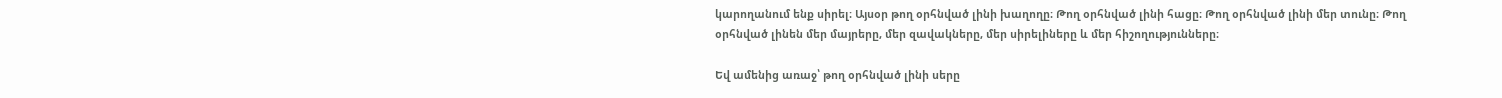կարողանում ենք սիրել։ Այսօր թող օրհնված լինի խաղողը։ Թող օրհնված լինի հացը։ Թող օրհնված լինի մեր տունը։ Թող օրհնված լինեն մեր մայրերը, մեր զավակները, մեր սիրելիները և մեր հիշողությունները։

Եվ ամենից առաջ՝ թող օրհնված լինի սերը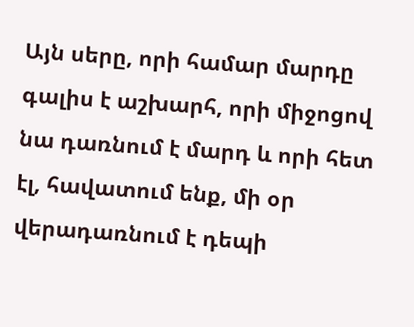Այն սերը, որի համար մարդը գալիս է աշխարհ, որի միջոցով նա դառնում է մարդ և որի հետ էլ, հավատում ենք, մի օր վերադառնում է դեպի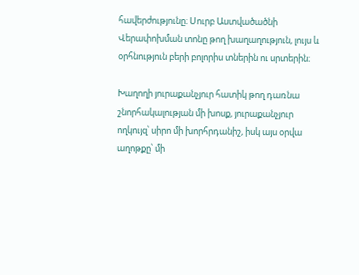հավերժությունը։ Սուրբ Աստվածածնի Վերափոխման տոնը թող խաղաղություն, լույս և օրհնություն բերի բոլորիս տներին ու սրտերին։

Խաղողի յուրաքանչյուր հատիկ թող դառնա շնորհակալության մի խոսք, յուրաքանչյուր ողկույզ՝ սիրո մի խորհրդանիշ, իսկ այս օրվա աղոթքը՝ մի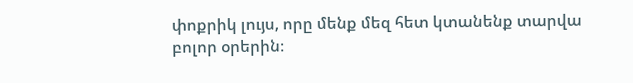փոքրիկ լույս, որը մենք մեզ հետ կտանենք տարվա բոլոր օրերին։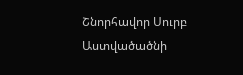Շնորհավոր Սուրբ Աստվածածնի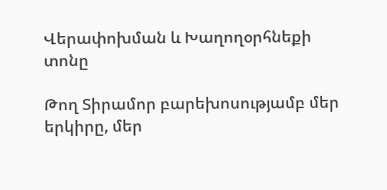Վերափոխման և Խաղողօրհնեքի տոնը

Թող Տիրամոր բարեխոսությամբ մեր երկիրը, մեր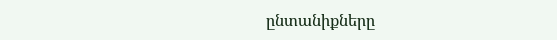ընտանիքները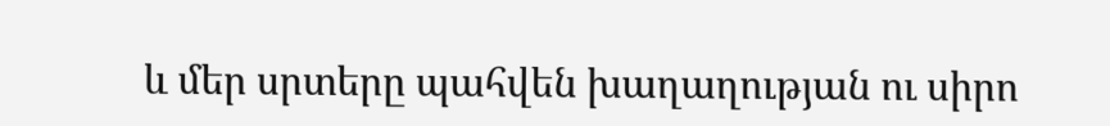և մեր սրտերը պահվեն խաղաղության ու սիրո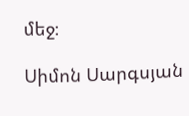մեջ։

Սիմոն Սարգսյան